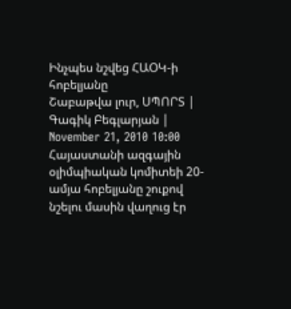Ինչպես նշվեց ՀԱՕԿ-ի հոբելյանը
Շաբաթվա լուր, ՍՊՈՐՏ | Գագիկ Բեգլարյան | November 21, 2010 10:00
Հայաստանի ազգային օլիմպիական կոմիտեի 20-ամյա հոբելյանը շուքով նշելու մասին վաղուց էր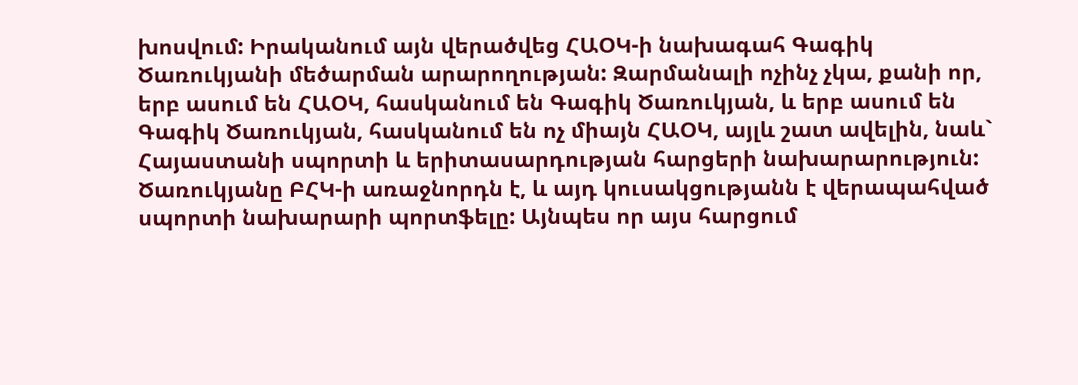խոսվում: Իրականում այն վերածվեց ՀԱՕԿ-ի նախագահ Գագիկ Ծառուկյանի մեծարման արարողության: Զարմանալի ոչինչ չկա, քանի որ, երբ ասում են ՀԱՕԿ, հասկանում են Գագիկ Ծառուկյան, և երբ ասում են Գագիկ Ծառուկյան, հասկանում են ոչ միայն ՀԱՕԿ, այլև շատ ավելին, նաև` Հայաստանի սպորտի և երիտասարդության հարցերի նախարարություն: Ծառուկյանը ԲՀԿ-ի առաջնորդն է, և այդ կուսակցությանն է վերապահված սպորտի նախարարի պորտֆելը: Այնպես որ այս հարցում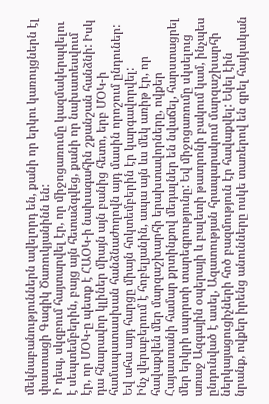մեկնաբանություններն ավելորդ են, քանի որ երկու կառույցներն էլ փաստացի Գագիկ Ծառուկյանինն են:
Ի դեպ, սկզբում հայտարվել էր, որ միջոցառումը կազմակերպվելու է սեպտեմբերին, բայց այն հետաձգվեց, քանի որ նախատեսվում էր, որ ՄՕԿ-ը պետք է ՀԱՕԿ-ի նախագահին շքանշան հանձնի: Իսկ դա հնարավոր կլիներ միայն այն բանից հետո, երբ ՄՕԿ-ի համապատասխան հանձնաժողովն այդ մասին որոշում ընդուներ: Եվ ահա այդ հարցը միայն հոկտեմբերին էր կարգավորվել:
Ինչ վերաբերում է հոբելյանին, ապա այն ևս մեկ առիթ էր, որ հավաքվեն մեր մարզաշխարհի երախտավորները, ովքեր Հայաստանի համար քրտինքով մեդալներ են նվաճել, հարստացրել մեր երկրի սպորտի տարեգրությունը: Եվ միջոցառումը սկսելուց առաջ Ազգային օպերայի և բալետի թատրոնի բակում կամ, ինչպես ընդունված է ասել, Ազատության հրապարակում մարզաշխարհի ներկայացուցիչների հոծ բազմություն էր հավաքվել: Եկել էին նրանք, ովքեր իրենց անունները ոսկե տառերով են գրել հայկական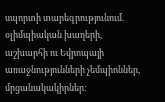սպորտի տարեգրությունում. օլիմպիական խաղերի, աշխարհի ու Եվրոպայի առաջնությունների չեմպիոններ, մրցանակակիրներ: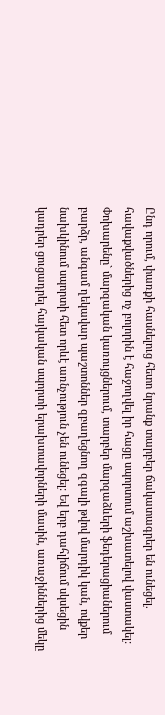Ընդ որում, փառքի հասնելուց հետո նրանք տարբեր ճակատագրեր են ունեցել. հավաքվածներից ոչ բոլորին է հաջողվել իր հացը սպորտում աշխատելով վաստակել: Փոխարենը` մարզական կառույցներում, տարբեր մարզաձևերի ֆեդերացիաներում բարձր, անգամ ղեկավար պաշտոններ զբաղեցնող զգալի թվով մարդիկ կան, ովքեր նախկինում սպորտի հետ որևէ առնչություն չեն ունեցել: Եվ երբ դահլիճում սկսեցին կադրեր ցուցադրել հայկական սպորտի երախտավորների մասին, առաջիններից մեկը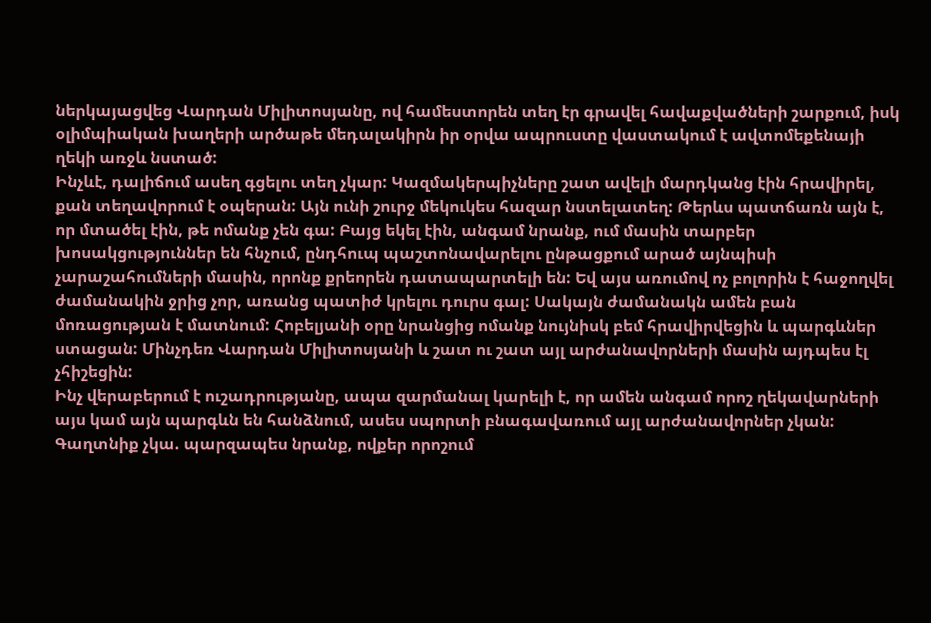ներկայացվեց Վարդան Միլիտոսյանը, ով համեստորեն տեղ էր գրավել հավաքվածների շարքում, իսկ օլիմպիական խաղերի արծաթե մեդալակիրն իր օրվա ապրուստը վաստակում է ավտոմեքենայի ղեկի առջև նստած:
Ինչևէ, դալիճում ասեղ գցելու տեղ չկար: Կազմակերպիչները շատ ավելի մարդկանց էին հրավիրել, քան տեղավորում է օպերան: Այն ունի շուրջ մեկուկես հազար նստելատեղ: Թերևս պատճառն այն է, որ մտածել էին, թե ոմանք չեն գա: Բայց եկել էին, անգամ նրանք, ում մասին տարբեր խոսակցություններ են հնչում, ընդհուպ պաշտոնավարելու ընթացքում արած այնպիսի չարաշահումների մասին, որոնք քրեորեն դատապարտելի են: Եվ այս առումով ոչ բոլորին է հաջողվել ժամանակին ջրից չոր, առանց պատիժ կրելու դուրս գալ: Սակայն ժամանակն ամեն բան մոռացության է մատնում: Հոբելյանի օրը նրանցից ոմանք նույնիսկ բեմ հրավիրվեցին և պարգևներ ստացան: Մինչդեռ Վարդան Միլիտոսյանի և շատ ու շատ այլ արժանավորների մասին այդպես էլ չհիշեցին:
Ինչ վերաբերում է ուշադրությանը, ապա զարմանալ կարելի է, որ ամեն անգամ որոշ ղեկավարների այս կամ այն պարգևն են հանձնում, ասես սպորտի բնագավառում այլ արժանավորներ չկան: Գաղտնիք չկա. պարզապես նրանք, ովքեր որոշում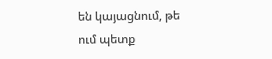են կայացնում, թե ում պետք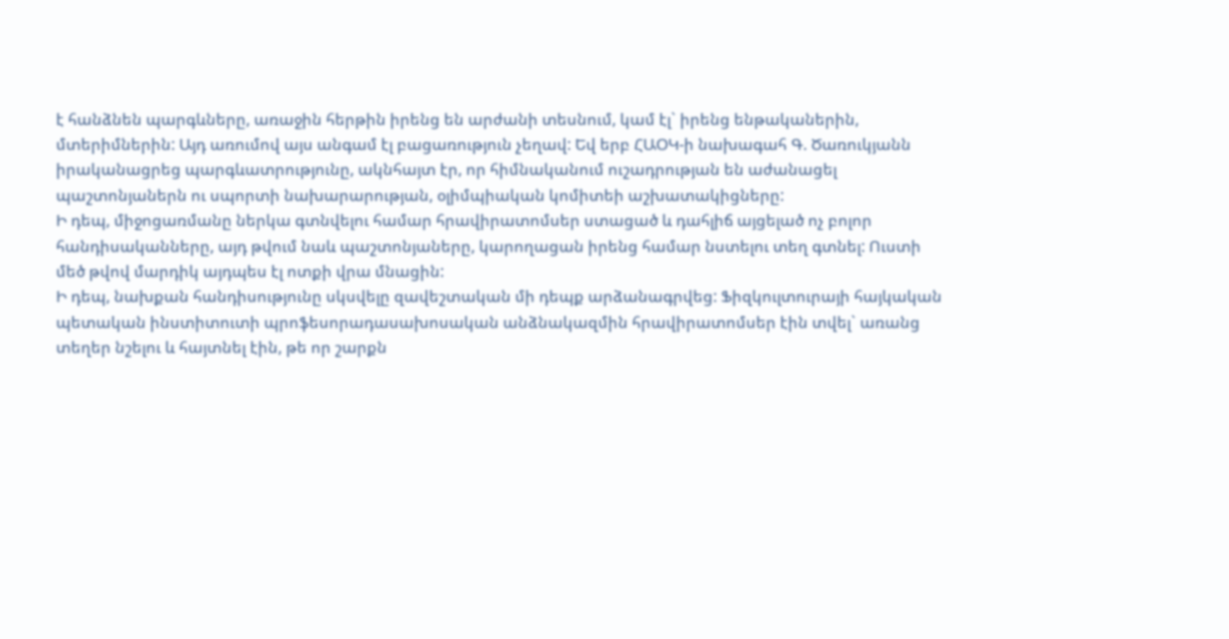է հանձնեն պարգևները, առաջին հերթին իրենց են արժանի տեսնում, կամ էլ` իրենց ենթականերին, մտերիմներին: Այդ առումով այս անգամ էլ բացառություն չեղավ: Եվ երբ ՀԱՕԿ-ի նախագահ Գ. Ծառուկյանն իրականացրեց պարգևատրությունը, ակնհայտ էր, որ հիմնականում ուշադրության են աժանացել պաշտոնյաներն ու սպորտի նախարարության, օլիմպիական կոմիտեի աշխատակիցները:
Ի դեպ, միջոցառմանը ներկա գտնվելու համար հրավիրատոմսեր ստացած և դահլիճ այցելած ոչ բոլոր հանդիսականները, այդ թվում նաև պաշտոնյաները, կարողացան իրենց համար նստելու տեղ գտնել: Ուստի մեծ թվով մարդիկ այդպես էլ ոտքի վրա մնացին:
Ի դեպ, նախքան հանդիսությունը սկսվելը զավեշտական մի դեպք արձանագրվեց: Ֆիզկուլտուրայի հայկական պետական ինստիտուտի պրոֆեսորադասախոսական անձնակազմին հրավիրատոմսեր էին տվել` առանց տեղեր նշելու և հայտնել էին, թե որ շարքն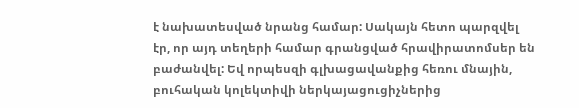է նախատեսված նրանց համար: Սակայն հետո պարզվել էր, որ այդ տեղերի համար գրանցված հրավիրատոմսեր են բաժանվել: Եվ որպեսզի գլխացավանքից հեռու մնային, բուհական կոլեկտիվի ներկայացուցիչներից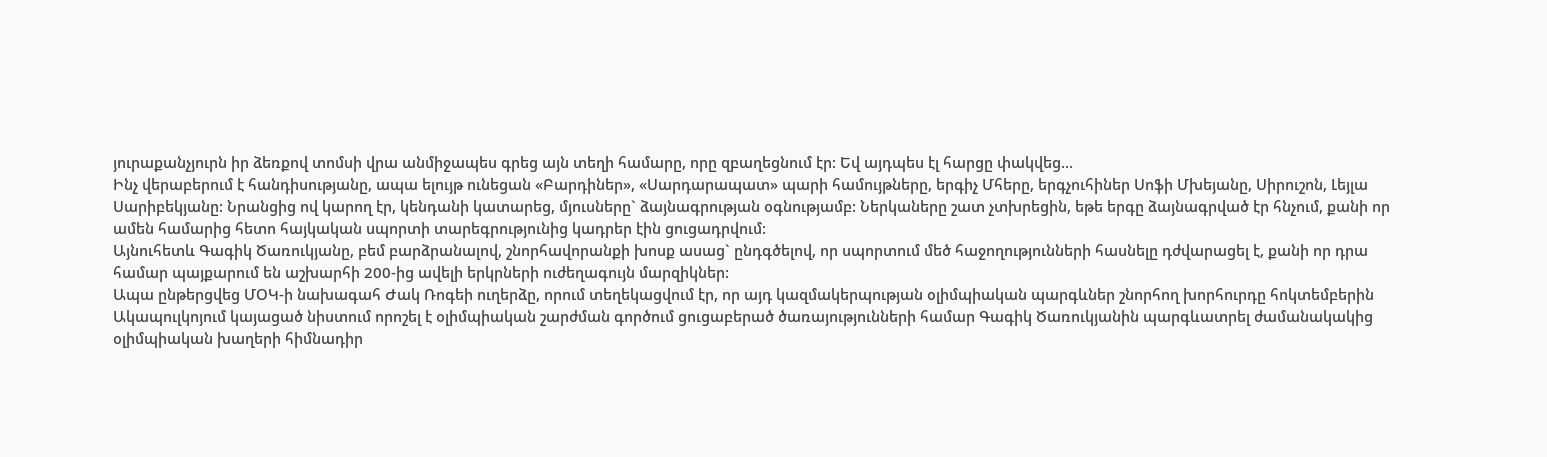յուրաքանչյուրն իր ձեռքով տոմսի վրա անմիջապես գրեց այն տեղի համարը, որը զբաղեցնում էր: Եվ այդպես էլ հարցը փակվեց…
Ինչ վերաբերում է հանդիսությանը, ապա ելույթ ունեցան «Բարդիներ», «Սարդարապատ» պարի համույթները, երգիչ Մհերը, երգչուհիներ Սոֆի Մխեյանը, Սիրուշոն, Լեյլա Սարիբեկյանը: Նրանցից ով կարող էր, կենդանի կատարեց, մյուսները` ձայնագրության օգնությամբ: Ներկաները շատ չտխրեցին, եթե երգը ձայնագրված էր հնչում, քանի որ ամեն համարից հետո հայկական սպորտի տարեգրությունից կադրեր էին ցուցադրվում:
Այնուհետև Գագիկ Ծառուկյանը, բեմ բարձրանալով, շնորհավորանքի խոսք ասաց` ընդգծելով, որ սպորտում մեծ հաջողությունների հասնելը դժվարացել է, քանի որ դրա համար պայքարում են աշխարհի 200-ից ավելի երկրների ուժեղագույն մարզիկներ:
Ապա ընթերցվեց ՄՕԿ-ի նախագահ Ժակ Ռոգեի ուղերձը, որում տեղեկացվում էր, որ այդ կազմակերպության օլիմպիական պարգևներ շնորհող խորհուրդը հոկտեմբերին Ակապուլկոյում կայացած նիստում որոշել է օլիմպիական շարժման գործում ցուցաբերած ծառայությունների համար Գագիկ Ծառուկյանին պարգևատրել ժամանակակից օլիմպիական խաղերի հիմնադիր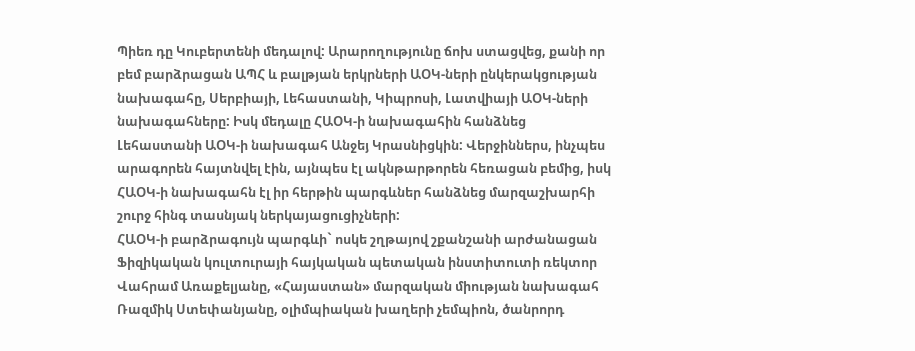Պիեռ դը Կուբերտենի մեդալով: Արարողությունը ճոխ ստացվեց, քանի որ բեմ բարձրացան ԱՊՀ և բալթյան երկրների ԱՕԿ-ների ընկերակցության նախագահը, Սերբիայի, Լեհաստանի, Կիպրոսի, Լատվիայի ԱՕԿ-ների նախագահները: Իսկ մեդալը ՀԱՕԿ-ի նախագահին հանձնեց Լեհաստանի ԱՕԿ-ի նախագահ Անջեյ Կրասնիցկին: Վերջիններս, ինչպես արագորեն հայտնվել էին, այնպես էլ ակնթարթորեն հեռացան բեմից, իսկ ՀԱՕԿ-ի նախագահն էլ իր հերթին պարգևներ հանձնեց մարզաշխարհի շուրջ հինգ տասնյակ ներկայացուցիչների:
ՀԱՕԿ-ի բարձրագույն պարգևի` ոսկե շղթայով շքանշանի արժանացան Ֆիզիկական կուլտուրայի հայկական պետական ինստիտուտի ռեկտոր Վահրամ Առաքելյանը, «Հայաստան» մարզական միության նախագահ Ռազմիկ Ստեփանյանը, օլիմպիական խաղերի չեմպիոն, ծանրորդ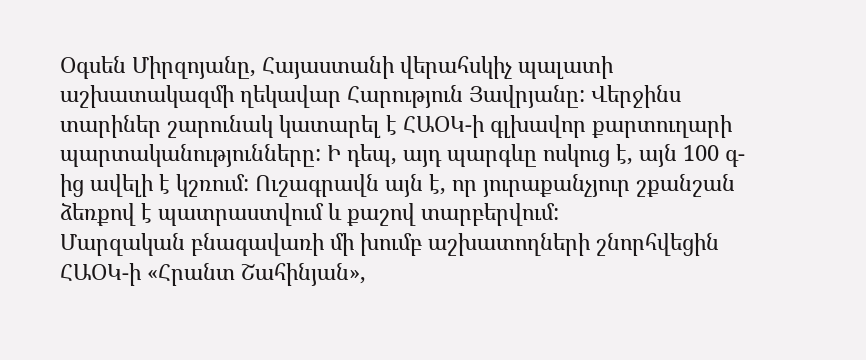Օգսեն Միրզոյանը, Հայաստանի վերահսկիչ պալատի աշխատակազմի ղեկավար Հարություն Յավրյանը: Վերջինս տարիներ շարունակ կատարել է ՀԱՕԿ-ի գլխավոր քարտուղարի պարտականությունները: Ի դեպ, այդ պարգևը ոսկուց է, այն 100 գ-ից ավելի է կշռում: Ուշագրավն այն է, որ յուրաքանչյուր շքանշան ձեռքով է պատրաստվում և քաշով տարբերվում:
Մարզական բնագավառի մի խումբ աշխատողների շնորհվեցին ՀԱՕԿ-ի «Հրանտ Շահինյան»,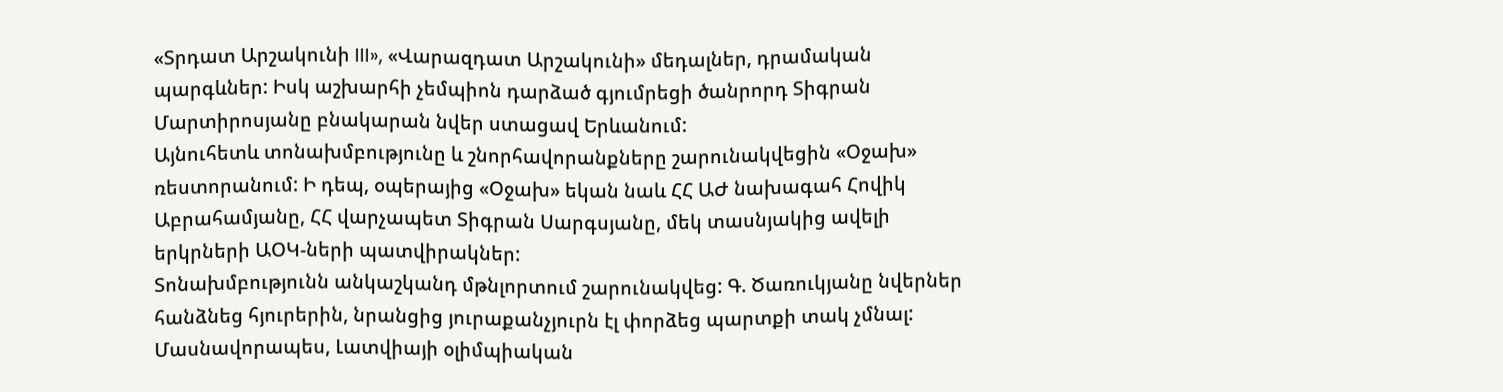«Տրդատ Արշակունի III», «Վարազդատ Արշակունի» մեդալներ, դրամական պարգևներ: Իսկ աշխարհի չեմպիոն դարձած գյումրեցի ծանրորդ Տիգրան Մարտիրոսյանը բնակարան նվեր ստացավ Երևանում:
Այնուհետև տոնախմբությունը և շնորհավորանքները շարունակվեցին «Օջախ» ռեստորանում: Ի դեպ, օպերայից «Օջախ» եկան նաև ՀՀ ԱԺ նախագահ Հովիկ Աբրահամյանը, ՀՀ վարչապետ Տիգրան Սարգսյանը, մեկ տասնյակից ավելի երկրների ԱՕԿ-ների պատվիրակներ:
Տոնախմբությունն անկաշկանդ մթնլորտում շարունակվեց: Գ. Ծառուկյանը նվերներ հանձնեց հյուրերին, նրանցից յուրաքանչյուրն էլ փորձեց պարտքի տակ չմնալ: Մասնավորապես, Լատվիայի օլիմպիական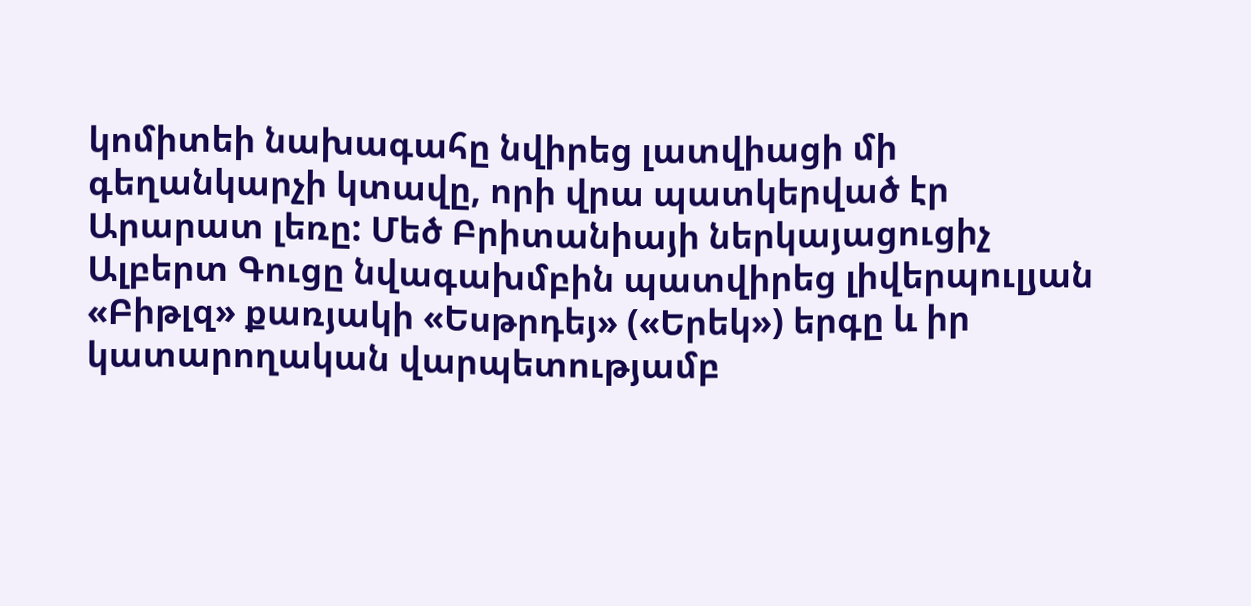կոմիտեի նախագահը նվիրեց լատվիացի մի գեղանկարչի կտավը, որի վրա պատկերված էր Արարատ լեռը: Մեծ Բրիտանիայի ներկայացուցիչ Ալբերտ Գուցը նվագախմբին պատվիրեց լիվերպուլյան «Բիթլզ» քառյակի «Եսթրդեյ» («Երեկ») երգը և իր կատարողական վարպետությամբ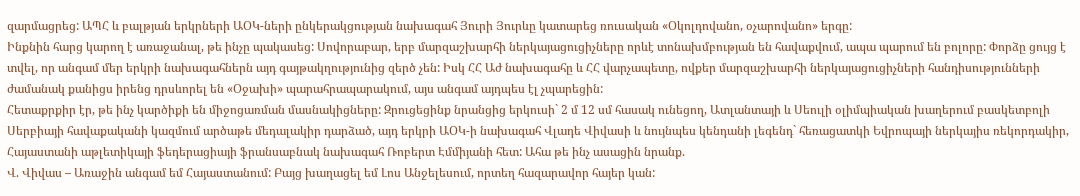զարմացրեց: ԱՊՀ և բալթյան երկրների ԱՕԿ-ների ընկերակցության նախագահ Յուրի Յուրևը կատարեց ռուսական «Օկոլդովանո, օչարովանո» երգը:
Ինքնին հարց կարող է առաջանալ, թե ինչը պակասեց: Սովորաբար, երբ մարզաշխարհի ներկայացուցիչները որևէ տոնախմբության են հավաքվում, ապա պարում են բոլորը: Փորձը ցույց է տվել, որ անգամ մեր երկրի նախագահներն այդ գայթակղությունից զերծ չեն: Իսկ ՀՀ Աժ նախագահը և ՀՀ վարչապետը, ովքեր մարզաշխարհի ներկայացուցիչների հանդիսությունների ժամանակ քանիցս իրենց դրսևորել են «Օջախի» պարահրապարակում, այս անգամ այդպես էլ չպարեցին:
Հետաքրքիր էր, թե ինչ կարծիքի են միջոցառման մասնակիցները: Զրուցեցինք նրանցից երկուսի` 2 մ 12 սմ հասակ ունեցող, Ատլանտայի և Սեուլի օլիմպիական խաղերում բասկետբոլի Սերբիայի հավաքականի կազմում արծաթե մեդալակիր դարձած, այդ երկրի ԱՕԿ-ի նախագահ Վլադե Վիվասի և նույնպես կենդանի լեգենդ` հեռացատկի Եվրոպայի ներկայիս ռեկորդակիր, Հայաստանի աթլետիկայի ֆեդերացիայի ֆրանսաբնակ նախագահ Ռոբերտ Էմմիյանի հետ: Ահա թե ինչ ասացին նրանք.
Վ. Վիվաս – Առաջին անգամ եմ Հայաստանում: Բայց խաղացել եմ Լոս Անջելեսում, որտեղ հազարավոր հայեր կան: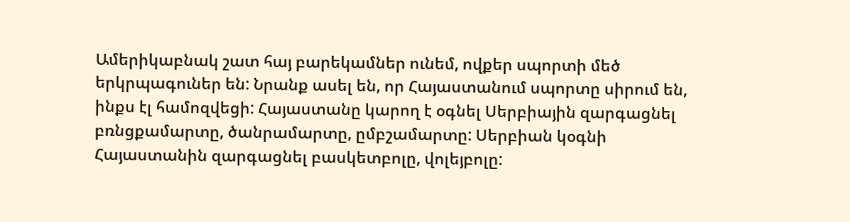Ամերիկաբնակ շատ հայ բարեկամներ ունեմ, ովքեր սպորտի մեծ երկրպագուներ են: Նրանք ասել են, որ Հայաստանում սպորտը սիրում են, ինքս էլ համոզվեցի: Հայաստանը կարող է օգնել Սերբիային զարգացնել բռնցքամարտը, ծանրամարտը, ըմբշամարտը: Սերբիան կօգնի Հայաստանին զարգացնել բասկետբոլը, վոլեյբոլը: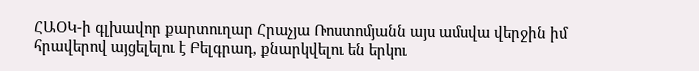ՀԱՕԿ-ի գլխավոր քարտուղար Հրաչյա Ռոստոմյանն այս ամսվա վերջին իմ հրավերով այցելելու է Բելգրադ, քնարկվելու են երկու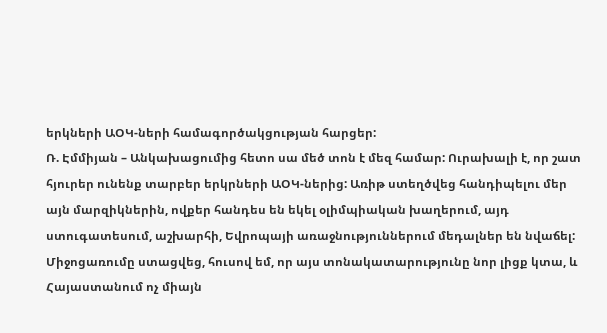երկների ԱՕԿ-ների համագործակցության հարցեր:
Ռ. Էմմիյան – Անկախացումից հետո սա մեծ տոն է մեզ համար: Ուրախալի է, որ շատ հյուրեր ունենք տարբեր երկրների ԱՕԿ-ներից: Առիթ ստեղծվեց հանդիպելու մեր այն մարզիկներին, ովքեր հանդես են եկել օլիմպիական խաղերում, այդ ստուգատեսում, աշխարհի, Եվրոպայի առաջնություններում մեդալներ են նվաճել: Միջոցառումը ստացվեց, հուսով եմ, որ այս տոնակատարությունը նոր լիցք կտա, և Հայաստանում ոչ միայն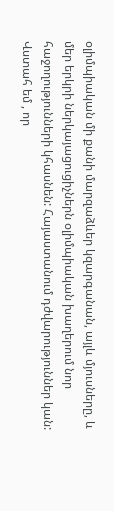օլիմպիական մի քանի մարզաձևեր կզարգանան, այլև մյուսները, և մեր երկրի ներկայացուցիչներն օլիմպիական խաղերում նոր հաջողությունների կհասնեն: Հայաստանում դժվարություններ կան: Վստահ եմ , որ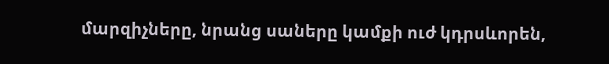մարզիչները, նրանց սաները կամքի ուժ կդրսևորեն,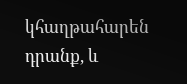կհաղթահարեն դրանք, և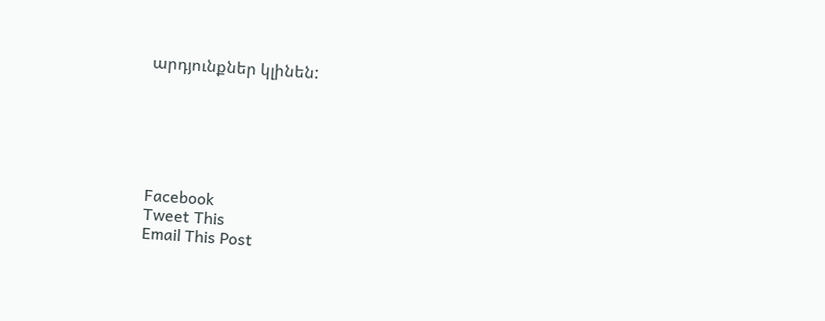արդյունքներ կլինեն:






Facebook
Tweet This
Email This Post